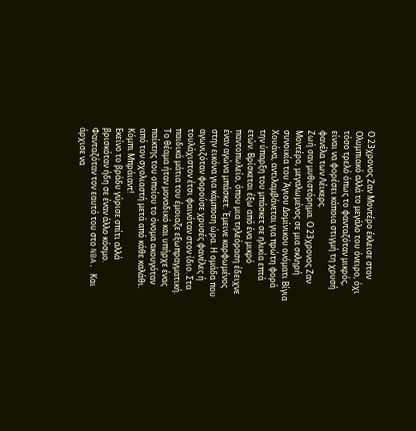Ο 23χρονος Ζαν Μοντέρο έκλεισε στον Ολυμπιακό αλλά το μεγάλο του όνειρο, όχι τόσο τρελό όπως το φανταζόταν μικρός, είναι να φορέσει κάποια στιγμή τη χρυσή φανέλα των Λέικερς.
Ζωή σαν μυθιστόρημα. Ο 23χρονος Ζαν Μοντέρο, μεγαλωμένος σε μια σκληρή συνοικία του Άγιου Δομίνικου ονόματι Βίγια Χουάνα, αντιλαμβάνεται για πρώτη φορά την ύπαρξη του μπάσκετ σε ηλικία επτά ετών. Βρίσκεται έξω από ένα μικρό παντοπωλείο, όπου μια τηλεόραση έδειχνε έναν αγώνα μπάσκετ. Έμεινε καρφωμένος στην εικόνα για κάμποση ώρα. Η ομάδα που αγωνιζόταν φορούσε χρυσές φανέλες ή τουλάχιστον έτσι φαινόταν στον ίδιο. Στα παιδικά μάτια του έμοιαζε εξωπραγματική. Το θέαμα ήταν μοναδικό και υπήρχε ένας παίκτης του οποίου το όνομα ακουγόταν από τον σχολιαστή μετά από κάθε καλάθι. Κόμπι Μπράιαντ!
Εκείνο το βράδυ γύρισε σπίτι αλλά βρισκόταν ήδη σε έναν άλλο κόσμο. Φανταζόταν τον εαυτό του στο NBA. Και άρχισε να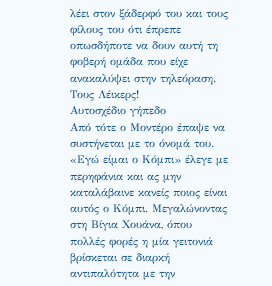λέει στον ξάδερφό του και τους φίλους του ότι έπρεπε οπωσδήποτε να δουν αυτή τη φοβερή ομάδα που είχε ανακαλύψει στην τηλεόραση. Τους Λέικερς!
Αυτοσχέδιο γήπεδο
Από τότε ο Μοντέρο έπαψε να συστήνεται με το όνομά του. «Εγώ είμαι ο Κόμπι» έλεγε με περηφάνια και ας μην καταλάβαινε κανείς ποιος είναι αυτός ο Κόμπι. Μεγαλώνοντας στη Βίγια Χουάνα, όπου πολλές φορές η μία γειτονιά βρίσκεται σε διαρκή αντιπαλότητα με την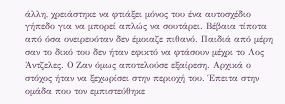άλλη, χρειάστηκε να φτιάξει μόνος του ένα αυτοσχέδιο γήπεδο για να μπορεί απλώς να σουτάρει. Βέβαια τίποτα από όσα ονειρευόταν δεν έμοιαζε πιθανό. Παιδιά από μέρη σαν το δικό του δεν ήταν εφικτό να φτάσουν μέχρι το Λος Άντζελες. Ο Ζαν όμως αποτελούσε εξαίρεση. Αρχικά ο στόχος ήταν να ξεχωρίσει στην περιοχή του. Έπειτα στην ομάδα που τον εμπιστεύθηκε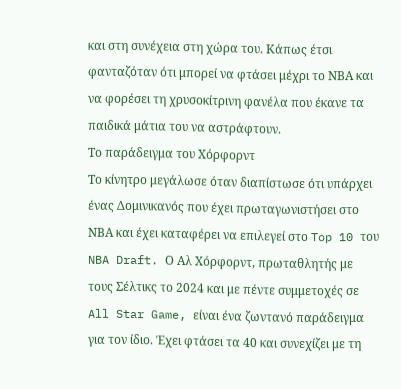και στη συνέχεια στη χώρα του. Κάπως έτσι φανταζόταν ότι μπορεί να φτάσει μέχρι το ΝΒΑ και να φορέσει τη χρυσοκίτρινη φανέλα που έκανε τα παιδικά μάτια του να αστράφτουν.
Το παράδειγμα του Χόρφορντ
Το κίνητρο μεγάλωσε όταν διαπίστωσε ότι υπάρχει ένας Δομινικανός που έχει πρωταγωνιστήσει στο ΝΒΑ και έχει καταφέρει να επιλεγεί στο Top 10 του NBA Draft. Ο Αλ Χόρφορντ, πρωταθλητής με τους Σέλτικς το 2024 και με πέντε συμμετοχές σε All Star Game, είναι ένα ζωντανό παράδειγμα για τον ίδιο. Έχει φτάσει τα 40 και συνεχίζει με τη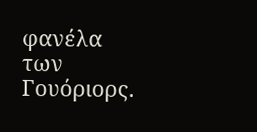φανέλα των Γουόριορς.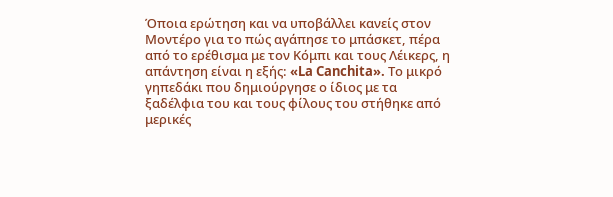Όποια ερώτηση και να υποβάλλει κανείς στον Μοντέρο για το πώς αγάπησε το μπάσκετ, πέρα από το ερέθισμα με τον Κόμπι και τους Λέικερς, η απάντηση είναι η εξής: «La Canchita». Το μικρό γηπεδάκι που δημιούργησε ο ίδιος με τα ξαδέλφια του και τους φίλους του στήθηκε από μερικές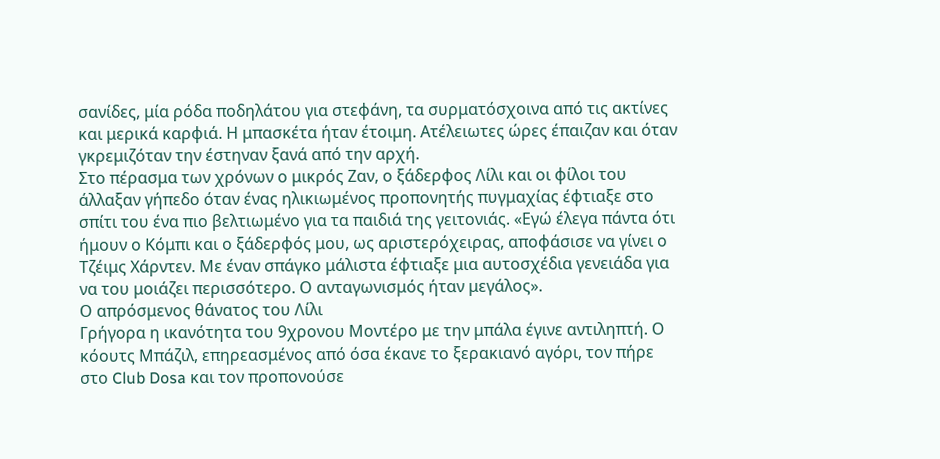σανίδες, μία ρόδα ποδηλάτου για στεφάνη, τα συρματόσχοινα από τις ακτίνες και μερικά καρφιά. Η μπασκέτα ήταν έτοιμη. Ατέλειωτες ώρες έπαιζαν και όταν γκρεμιζόταν την έστηναν ξανά από την αρχή.
Στο πέρασμα των χρόνων ο μικρός Ζαν, ο ξάδερφος Λίλι και οι φίλοι του άλλαξαν γήπεδο όταν ένας ηλικιωμένος προπονητής πυγμαχίας έφτιαξε στο σπίτι του ένα πιο βελτιωμένο για τα παιδιά της γειτονιάς. «Εγώ έλεγα πάντα ότι ήμουν ο Κόμπι και ο ξάδερφός μου, ως αριστερόχειρας, αποφάσισε να γίνει ο Τζέιμς Χάρντεν. Με έναν σπάγκο μάλιστα έφτιαξε μια αυτοσχέδια γενειάδα για να του μοιάζει περισσότερο. Ο ανταγωνισμός ήταν μεγάλος».
Ο απρόσμενος θάνατος του Λίλι
Γρήγορα η ικανότητα του 9χρονου Μοντέρο με την μπάλα έγινε αντιληπτή. Ο κόουτς Μπάζιλ, επηρεασμένος από όσα έκανε το ξερακιανό αγόρι, τον πήρε στο Club Dosa και τον προπονούσε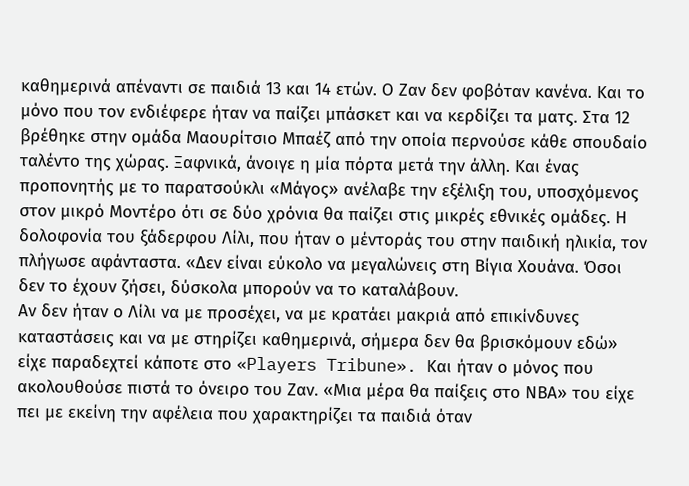καθημερινά απέναντι σε παιδιά 13 και 14 ετών. Ο Ζαν δεν φοβόταν κανένα. Και το μόνο που τον ενδιέφερε ήταν να παίζει μπάσκετ και να κερδίζει τα ματς. Στα 12 βρέθηκε στην ομάδα Μαουρίτσιο Μπαέζ από την οποία περνούσε κάθε σπουδαίο ταλέντο της χώρας. Ξαφνικά, άνοιγε η μία πόρτα μετά την άλλη. Και ένας προπονητής με το παρατσούκλι «Μάγος» ανέλαβε την εξέλιξη του, υποσχόμενος στον μικρό Μοντέρο ότι σε δύο χρόνια θα παίζει στις μικρές εθνικές ομάδες. Η δολοφονία του ξάδερφου Λίλι, που ήταν ο μέντοράς του στην παιδική ηλικία, τον πλήγωσε αφάνταστα. «Δεν είναι εύκολο να μεγαλώνεις στη Βίγια Χουάνα. Όσοι δεν το έχουν ζήσει, δύσκολα μπορούν να το καταλάβουν.
Αν δεν ήταν ο Λίλι να με προσέχει, να με κρατάει μακριά από επικίνδυνες καταστάσεις και να με στηρίζει καθημερινά, σήμερα δεν θα βρισκόμουν εδώ» είχε παραδεχτεί κάποτε στο «Players Tribune». Και ήταν ο μόνος που ακολουθούσε πιστά το όνειρο του Ζαν. «Μια μέρα θα παίξεις στο ΝΒΑ» του είχε πει με εκείνη την αφέλεια που χαρακτηρίζει τα παιδιά όταν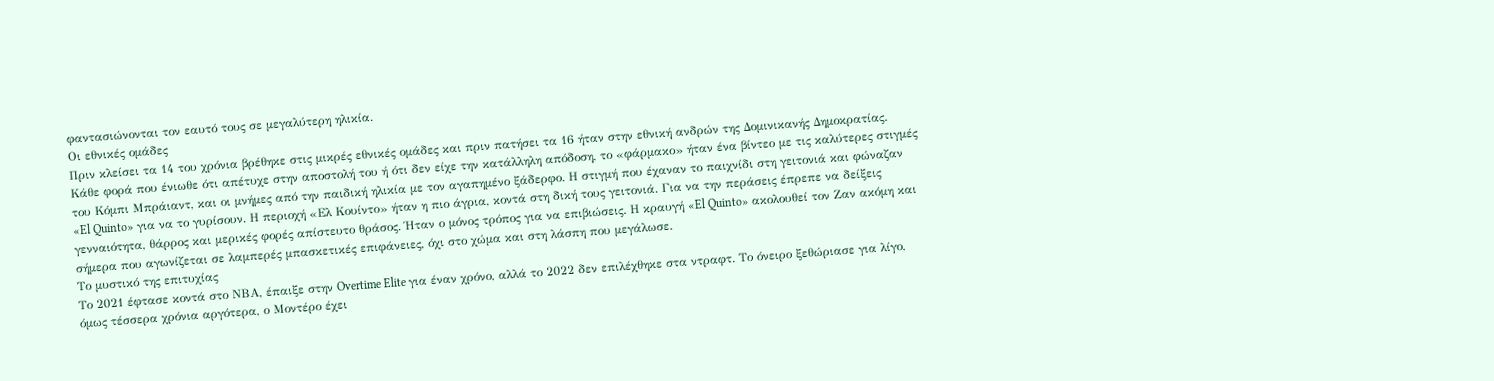φαντασιώνονται τον εαυτό τους σε μεγαλύτερη ηλικία.
Οι εθνικές ομάδες
Πριν κλείσει τα 14 του χρόνια βρέθηκε στις μικρές εθνικές ομάδες και πριν πατήσει τα 16 ήταν στην εθνική ανδρών της Δομινικανής Δημοκρατίας. Κάθε φορά που ένιωθε ότι απέτυχε στην αποστολή του ή ότι δεν είχε την κατάλληλη απόδοση, το «φάρμακο» ήταν ένα βίντεο με τις καλύτερες στιγμές του Κόμπι Μπράιαντ, και οι μνήμες από την παιδική ηλικία με τον αγαπημένο ξάδερφο. Η στιγμή που έχαναν το παιχνίδι στη γειτονιά και φώναζαν «El Quinto» για να το γυρίσουν. Η περιοχή «Ελ Κουίντο» ήταν η πιο άγρια, κοντά στη δική τους γειτονιά. Για να την περάσεις έπρεπε να δείξεις γενναιότητα, θάρρος και μερικές φορές απίστευτο θράσος. Ήταν ο μόνος τρόπος για να επιβιώσεις. Η κραυγή «El Quinto» ακολουθεί τον Ζαν ακόμη και σήμερα που αγωνίζεται σε λαμπερές μπασκετικές επιφάνειες, όχι στο χώμα και στη λάσπη που μεγάλωσε.
Το μυστικό της επιτυχίας
Το 2021 έφτασε κοντά στο ΝΒΑ, έπαιξε στην Overtime Elite για έναν χρόνο, αλλά το 2022 δεν επιλέχθηκε στα ντραφτ. Το όνειρο ξεθώριασε για λίγο, όμως τέσσερα χρόνια αργότερα, ο Μοντέρο έχει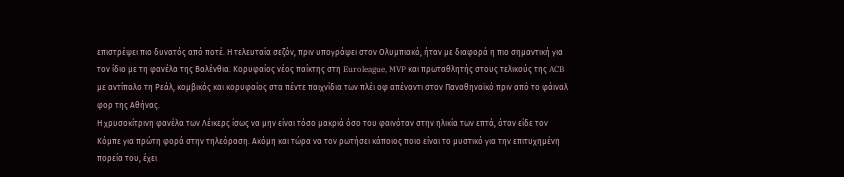επιστρέψει πιο δυνατός από ποτέ. Η τελευταία σεζόν, πριν υπογράψει στον Ολυμπιακό, ήταν με διαφορά η πιο σημαντική για τον ίδιο με τη φανέλα της Βαλένθια. Κορυφαίος νέος παίκτης στη Euroleague, MVP και πρωταθλητής στους τελικούς της ACB με αντίπαλο τη Ρεάλ, κομβικός και κορυφαίος στα πέντε παιχνίδια των πλέι οφ απέναντι στον Παναθηναϊκό πριν από το φάιναλ φορ της Αθήνας.
Η χρυσοκίτρινη φανέλα των Λέικερς ίσως να μην είναι τόσο μακριά όσο του φαινόταν στην ηλικία των επτά, όταν είδε τον Κόμπε για πρώτη φορά στην τηλεόραση. Ακόμη και τώρα να τον ρωτήσει κάποιος ποιο είναι το μυστικό για την επιτυχημένη πορεία του, έχει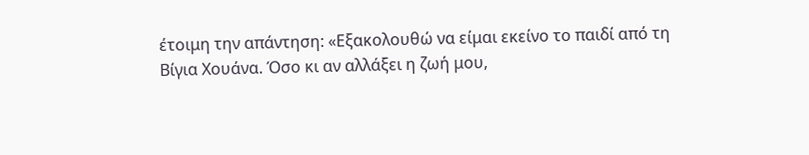έτοιμη την απάντηση: «Εξακολουθώ να είμαι εκείνο το παιδί από τη Βίγια Χουάνα. Όσο κι αν αλλάξει η ζωή μου,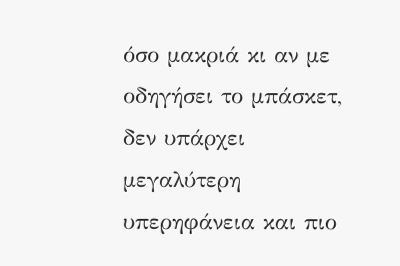όσο μακριά κι αν με οδηγήσει το μπάσκετ, δεν υπάρχει μεγαλύτερη υπερηφάνεια και πιο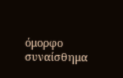όμορφο συναίσθημα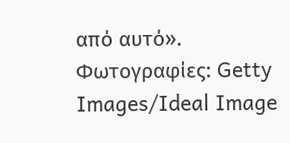από αυτό».
Φωτογραφίες: Getty Images/Ideal Image